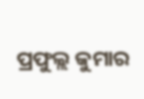ପ୍ରଫୁଲ୍ଲ କୁମାର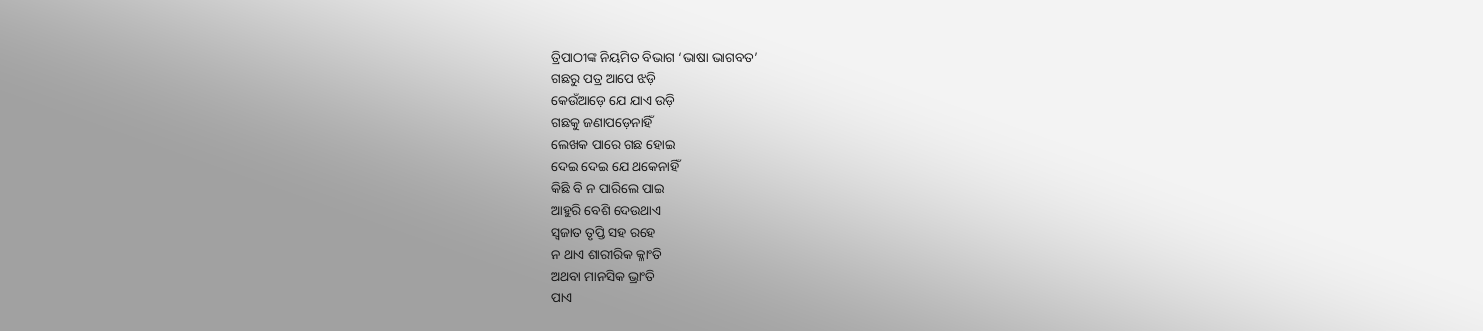ତ୍ରିପାଠୀଙ୍କ ନିୟମିତ ବିଭାଗ ‘ଭାଷା ଭାଗବତ’
ଗଛରୁ ପତ୍ର ଆପେ ଝଡ଼ି
କେଉଁଆଡ଼େ ଯେ ଯାଏ ଉଡ଼ି
ଗଛକୁ ଜଣାପଡ଼େନାହିଁ
ଲେଖକ ପାରେ ଗଛ ହୋଇ
ଦେଇ ଦେଇ ଯେ ଥକେନାହିଁ
କିଛି ବି ନ ପାରିଲେ ପାଇ
ଆହୁରି ବେଶି ଦେଉଥାଏ
ସ୍ବଜାତ ତୃପ୍ତି ସହ ରହେ
ନ ଥାଏ ଶାରୀରିକ କ୍ଳାଂତି
ଅଥବା ମାନସିକ ଭ୍ରାଂତି
ପାଏ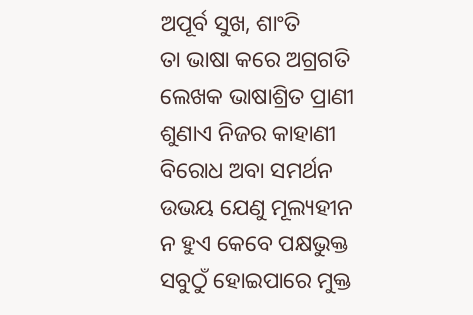ଅପୂର୍ବ ସୁଖ, ଶାଂତି
ତା ଭାଷା କରେ ଅଗ୍ରଗତି
ଲେଖକ ଭାଷାଶ୍ରିତ ପ୍ରାଣୀ
ଶୁଣାଏ ନିଜର କାହାଣୀ
ବିରୋଧ ଅବା ସମର୍ଥନ
ଉଭୟ ଯେଣୁ ମୂଲ୍ୟହୀନ
ନ ହୁଏ କେବେ ପକ୍ଷଭୁକ୍ତ
ସବୁଠୁଁ ହୋଇପାରେ ମୁକ୍ତ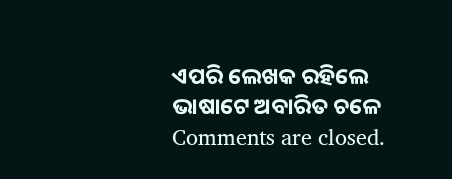ଏପରି ଲେଖକ ରହିଲେ
ଭାଷାଟେ ଅବାରିତ ଚଳେ
Comments are closed.